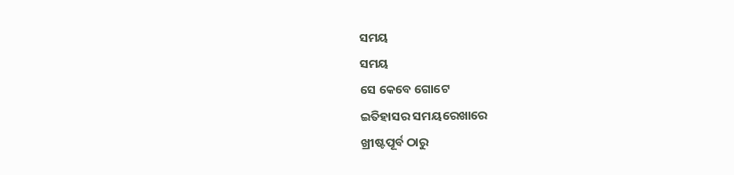ସମୟ
ସମୟ
ସେ କେବେ ଗୋଟେ
ଇତିହାସର ସମୟରେଖାରେ
ଖ୍ରୀଷ୍ଟପୂର୍ବ ଠାରୁ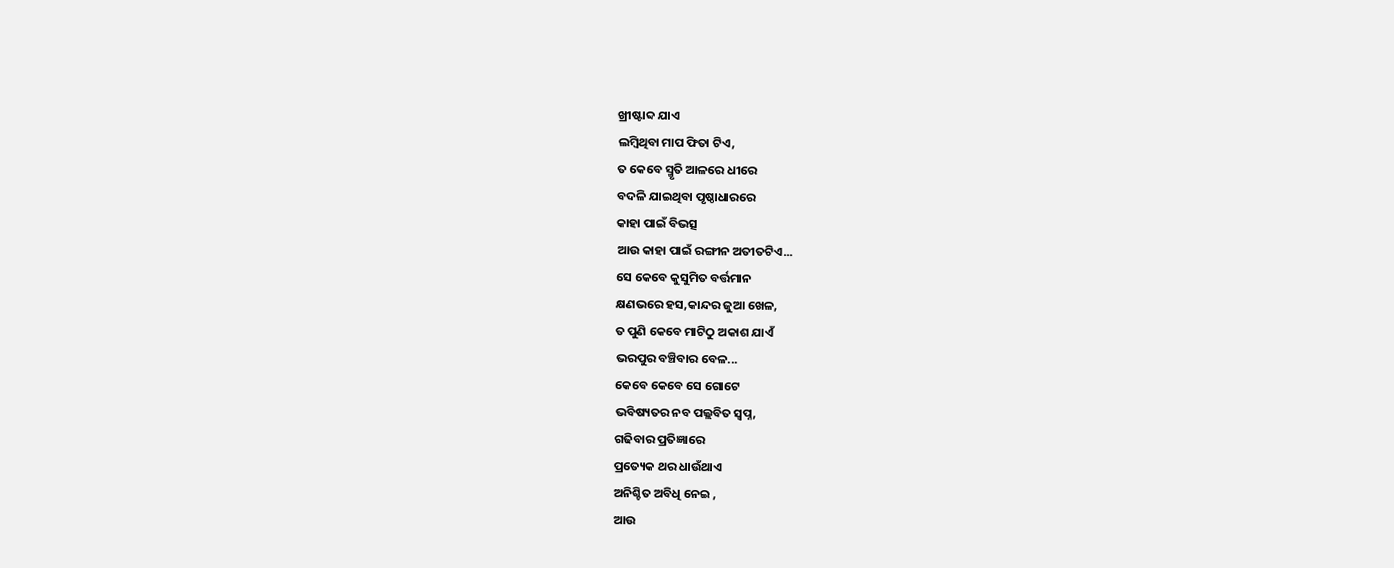ଖ୍ରୀଷ୍ଟାବ୍ଦ ଯାଏ
ଲମ୍ବିଥିବା ମାପ ଫିତା ଟିଏ,
ତ କେବେ ସ୍ମୃତି ଆଳରେ ଧୀରେ
ବଦଳି ଯାଇଥିବା ପୃଷ୍ଠାଧାରରେ
କାହା ପାଇଁ ବିଭତ୍ସ
ଆଉ କାହା ପାଇଁ ରଙ୍ଗୀନ ଅତୀତଟିଏ...
ସେ କେବେ କୁସୁମିତ ବର୍ତ୍ତମାନ
କ୍ଷଣଭରେ ହସ,କାନ୍ଦର ଜୁଆ ଖେଳ,
ତ ପୁଣି କେବେ ମାଟିଠୁ ଅକାଶ ଯାଏଁ
ଭରପୁର ବଞ୍ଚିବାର ବେଳ...
କେବେ କେବେ ସେ ଗୋଟେ
ଭବିଷ୍ୟତର ନବ ପଲ୍ଲବିତ ସ୍ୱପ୍ନ,
ଗଢିବାର ପ୍ରତିଜ୍ଞାରେ
ପ୍ରତ୍ୟେକ ଥର ଧାଉଁଥାଏ
ଅନିଶ୍ଚିତ ଅବିଧି ନେଇ ,
ଆଉ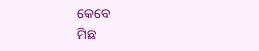କେବେ
ମିଛ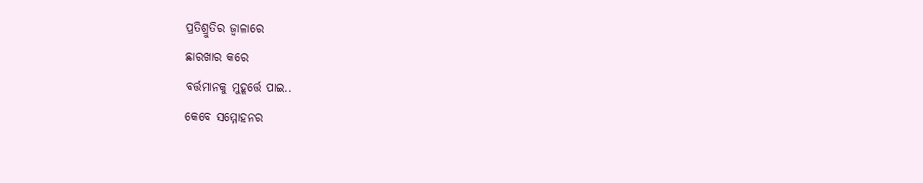ପ୍ରତିଶ୍ରୁତିର ଜ୍ୱାଳାରେ
ଛାରଖାର କରେ
ବର୍ତ୍ତମାନକୁ ମୁହୂର୍ତ୍ତେ ପାଇ..
କେବେ ସମ୍ମୋହନର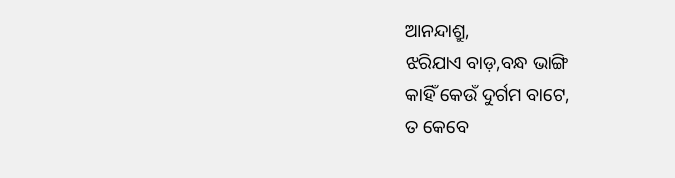ଆନନ୍ଦାଶ୍ରୁ,
ଝରିଯାଏ ବାଡ଼,ବନ୍ଧ ଭାଙ୍ଗି
କାହିଁ କେଉଁ ଦୁର୍ଗମ ବାଟେ,
ତ କେବେ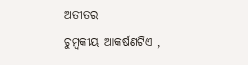ଅତୀତର
ଚୁମ୍ବକୀୟ ଆକର୍ଷଣଟିଏ ,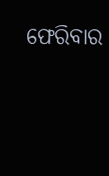ଫେରିବାର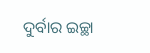ଦୁର୍ବାର ଇଚ୍ଛା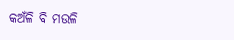କଅଁଳି ବି ମଉଳି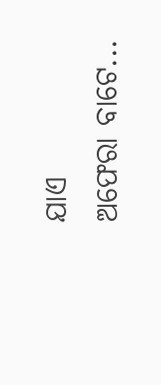ଯାଏ
ଅଫେରା ବାଟେ...